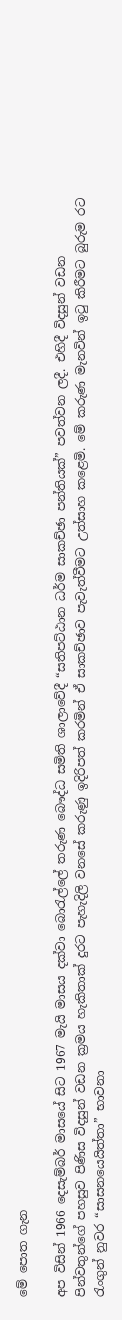මේ පොත ගැන

අප විසින් 1966 දෙසැම්බර් මාසයේ සිට 1967 මැයි මාසය දක්වා බොරැල්ලේ තරුණ බෞද්ධ සමිති ශාලාවේදී “සතිපට්ඨාන ධර්ම සාකච්ඡා පන්තියක්” පවත්වන ලදී. එහිදී විදසුන් වඩන පින්වතුන්ගේ පහසුව පිණිස විදසුන් වඩන ක්‍රමය හැකිතාක් දුරට පැහැදිලි වනසේ කරුණු ඉදිරිපත් කරමින් ඒ සාකච්ඡාව පැවැත්වීමට උත්සාහ කළෙමි. මේ කරුණ මැනවින් ඉටු කිරීමට බුරුම රට රැංගුන් නුවර “සාසනයෙයිත්තා” භාවනා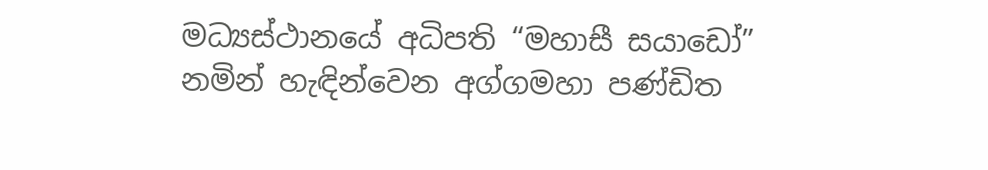මධ්‍යස්ථානයේ අධිපති “මහාසී සයාඩෝ” නමින් හැඳින්වෙන අග්ගමහා පණ්ඩිත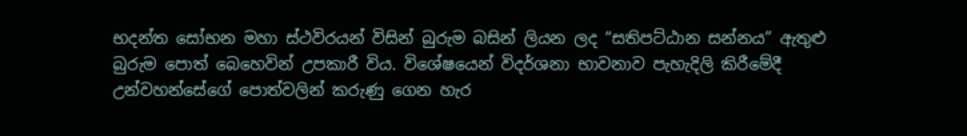භදන්ත සෝභන මහා ස්ථවිරයන් විසින් බුරුම බසින් ලියන ලද “සතිපට්ඨාන සන්නය” ඇතුළු බුරුම පොත් බෙහෙවින් උපකාරී විය. විශේෂයෙන් විදර්ශනා භාවනාව පැහැදිලි කිරීමේදී උන්වහන්සේගේ පොත්වලින් කරුණු ගෙන හැර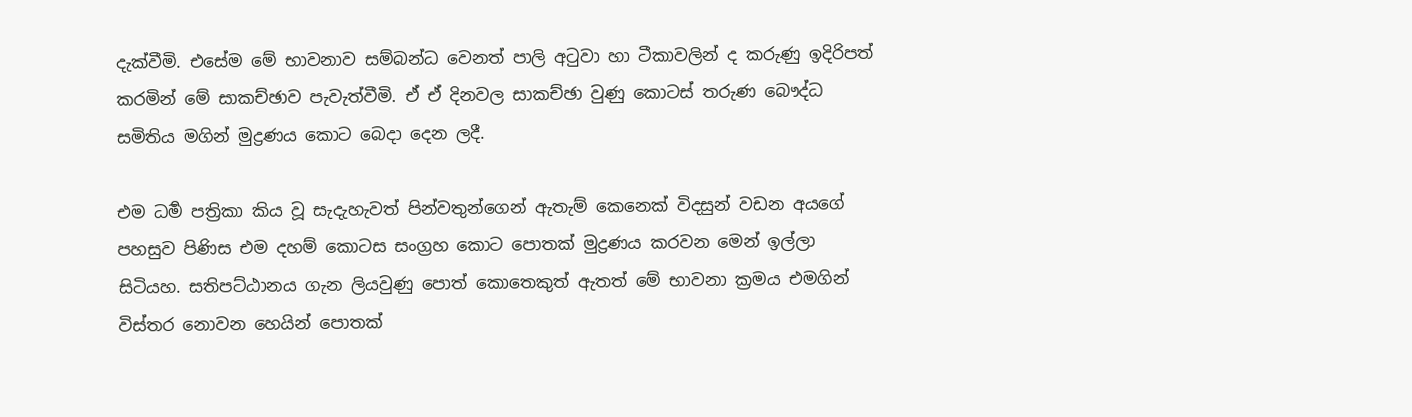දැක්වීමි. එසේම මේ භාවනාව සම්බන්ධ වෙනත් පාලි අටුවා හා ටීකාවලින් ද කරුණු ඉදිරිපත් කරමින් මේ සාකච්ඡාව පැවැත්වීමි. ඒ ඒ දිනවල සාකච්ඡා වුණු කොටස් තරුණ බෞද්ධ සමිතිය මගින් මුද්‍රණය කොට බෙදා දෙන ලදී.

එම ධර්‍ම පත්‍රිකා කිය වූ සැදැහැවත් පින්වතුන්ගෙන් ඇතැම් කෙනෙක් විදසුන් වඩන අයගේ පහසුව පිණිස එම දහම් කොටස සංග්‍රහ කොට පොතක් මුද්‍රණය කරවන මෙන් ඉල්ලා සිටියහ. සතිපට්ඨානය ගැන ලියවුණු පොත් කොතෙකුත් ඇතත් මේ භාවනා ක්‍රමය එමගින් විස්තර නොවන හෙයින් පොතක්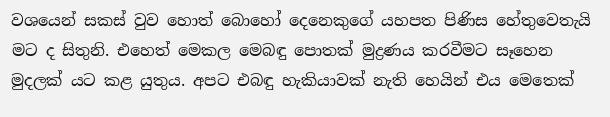වශයෙන් සකස් වුව හොත් බොහෝ දෙනෙකුගේ යහපත පිණිස හේතුවෙතැයි මට ද සිතුනි. එහෙත් මෙකල මෙබඳු පොතක් මුද්‍රණය කරවීමට සෑහෙන මුදලක් යට කළ යුතුය. අපට එබඳු හැකියාවක් නැති හෙයින් එය මෙතෙක්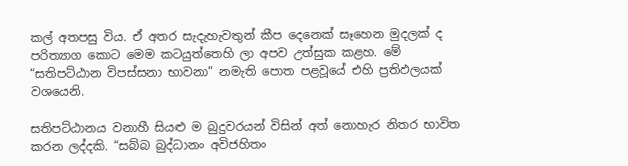කල් අතපසු විය. ඒ අතර සැදැහැවතුන් කීප දෙනෙක් සෑහෙන මුදලක් ද පරිත්‍යාග කොට මෙම කටයුත්තෙහි ලා අපව උත්සුක කළහ. මේ “සතිපට්ඨාන විපස්සනා භාවනා” නමැති පොත පළවූයේ එහි ප්‍රතිඵලයක් වශයෙනි.

සතිපට්ඨානය වනාහී සියළු ම බුදුවරයන් විසින් අත් නොහැර නිතර භාවිත කරන ලද්දකි. “සබ්බ බුද්ධානං අවිජහිතං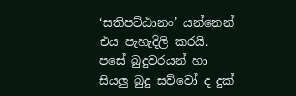‘සතිපට්ඨානං’ යන්නෙන් එය පැහැදිලි කරයි. පසේ බුදුවරයන් හා සියලු බුදු සව්වෝ ද දුක්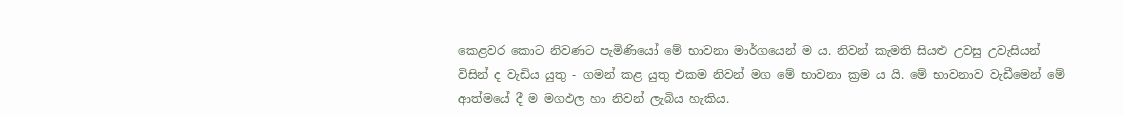කෙළවර කොට නිවණට පැමිණියෝ මේ භාවනා මාර්ගයෙන් ම ය. නිවන් කැමති සියළු උවසු උවැසියන් විසින් ද වැඩිය යුතු - ගමන් කළ යුතු එකම නිවන් මග මේ භාවනා ක්‍රම ය යි. මේ භාවනාව වැඩීමෙන් මේ ආත්මයේ දී ම මගඵල හා නිවන් ලැබිය හැකිය.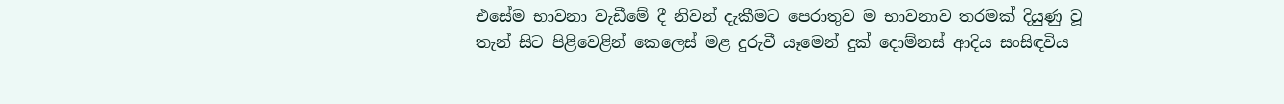එසේම භාවනා වැඩීමේ දී නිවන් දැකීමට පෙරාතුව ම භාවනාව තරමක් දියුණු වූ තැන් සිට පිළිවෙළින් කෙලෙස් මළ දුරුවී යෑමෙන් දුක් දොම්නස් ආදිය සංසිඳවිය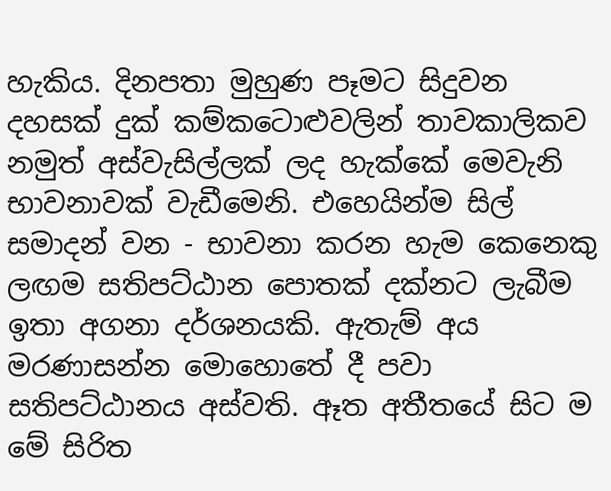හැකිය. දිනපතා මුහුණ පෑමට සිදුවන දහසක් දුක් කම්කටොළුවලින් තාවකාලිකව නමුත් අස්වැසිල්ලක් ලද හැක්කේ මෙවැනි භාවනාවක් වැඩීමෙනි. එහෙයින්ම සිල් සමාදන් වන - භාවනා කරන හැම කෙනෙකු ලඟම සතිපට්ඨාන පොතක් දක්නට ලැබීම ඉතා අගනා දර්ශනයකි. ඇතැම් අය මරණාසන්න මොහොතේ දී පවා සතිපට්ඨානය අස්වති. ඈත අතීතයේ සිට ම මේ සිරිත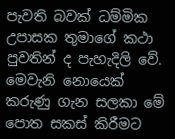පැවති බවක් ධම්මික උපාසක තුමාගේ කථා පුවතින් ද පැහැදිලි වේ. මෙවැනි නොයෙක් කරුණු ගැන සලකා මේ පොත සකස් කිරීමට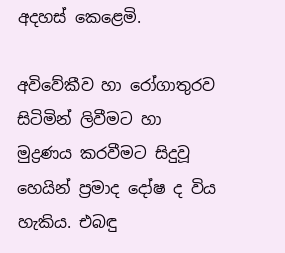අදහස් කෙළෙමි.

අවිවේකීව හා රෝගාතුරව සිටිමින් ලිවීමට හා මුද්‍රණය කරවීමට සිදුවූ හෙයින් ප්‍රමාද දෝෂ ද විය හැකිය. එබඳු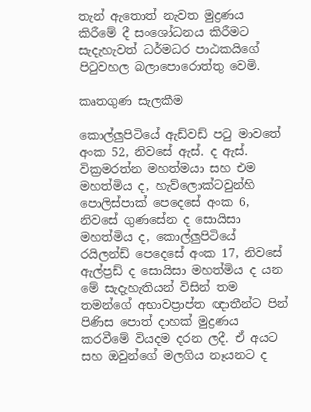තැන් ඇතොත් නැවත මුද්‍රණය කිරීමේ දී සංශෝධනය කිරීමට සැදැහැවත් ධර්මධර පාඨකයිගේ පිටුවහල බලාපොරොත්තු වෙමි.

කෘතගුණ සැලකීම

කොල්ලුපිටියේ ඇඩ්වඩ් පටු මාවතේ අංක 52, නිවසේ ඇස්. ද ඇස්. වික්‍රමරත්න මහත්මයා සහ එම මහත්මිය ද, හැව්ලොක්ටවුන්හි පොලිස්පාක් පෙදෙසේ අංක 6, නිවසේ ගුණසේන ද සොයිසා මහත්මිය ද, කොල්ලුපිටියේ රයිලන්ඩ් පෙදෙසේ අංක 17, නිවසේ ඇල්ප්‍රඩ් ද සොයිසා මහත්මිය ද යන මේ සැදැහැතියන් විසින් තම තමන්ගේ අභාවප්‍රාප්ත ඥාතීන්ට පින් පිණිස පොත් දාහක් මුද්‍රණය කරවීමේ වියදම දරන ලදී. ඒ අයට සහ ඔවුන්ගේ මලගිය නෑයනට ද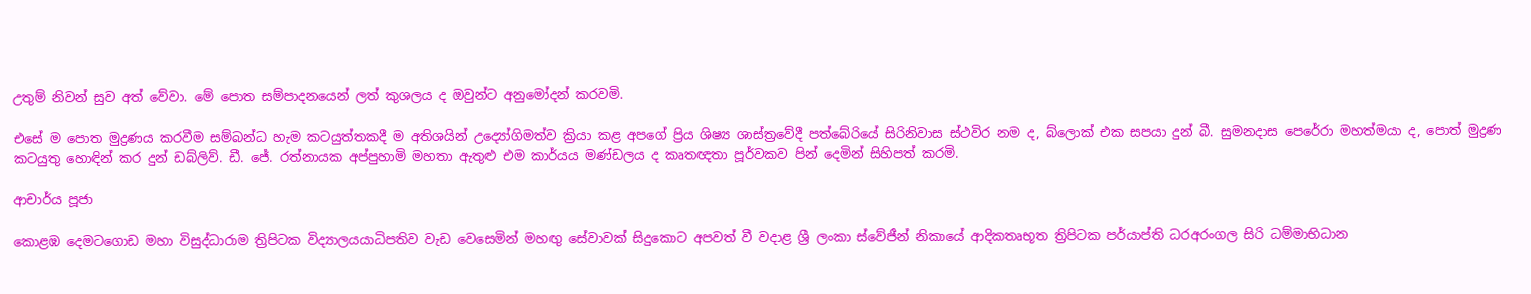උතුම් නිවන් සුව අත් වේවා. මේ පොත සම්පාදනයෙන් ලත් කුශලය ද ඔවුන්ට අනුමෝදන් කරවමි.

එසේ ම පොත මුද්‍රණය කරවීම සම්බන්ධ හැම කටයුත්තකදී ම අතිශයින් උද්‍යෝගිමත්ව ක්‍රියා කළ අපගේ ප්‍රිය ශිෂ්‍ය ශාස්ත්‍රවේදී පත්බේරියේ සිරිනිවාස ස්ථවිර නම ද, බ්ලොක් එක සපයා දුන් බී. සුමනදාස පෙරේරා මහත්මයා ද, පොත් මුද්‍රණ කටයුතු හොඳින් කර දුන් ඩබ්ලිව්. ඩී. ජේ. රත්නායක අප්පුහාමි මහතා ඇතුළු එම කාර්යය මණ්ඩලය ද කෘතඥතා පූර්වකව පින් දෙමින් සිහිපත් කරමි.

ආචාර්ය පූජා

කොළඹ දෙමටගොඩ මහා විසුද්ධාරාම ත්‍රිපිටක විද්‍යාලයයාධිපතිව වැඩ වෙසෙමින් මහඟු සේවාවක් සිදුකොට අපවත් වී වදාළ ශ්‍රී ලංකා ස්වේජීන් නිකායේ ආදිකතෘභූත ත්‍රිපිටක පර්යාප්ති ධරඅරංගල සිරි ධම්මාභිධාන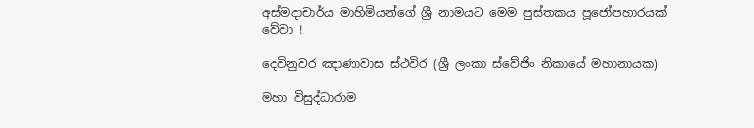අස්මදාචාර්ය මාහිමියන්ගේ ශ්‍රී නාමයට මෙම පුස්තකය පූජෝපහාරයක් වේවා !

දෙවිනුවර ඤාණාවාස ස්ථවිර (ශ්‍රී ලංකා ස්වේජිං නිකායේ මහානායක)

මහා විසුද්ධාරාම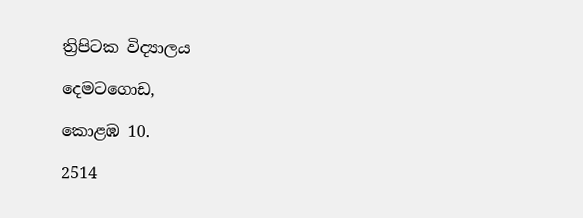ත්‍රිපිටක විද්‍යාලය

දෙමටගොඩ,

කොළඹ 10.

2514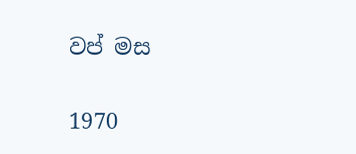වප් මස

1970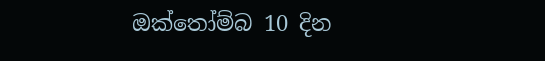ඔක්තෝම්බ 10 දින